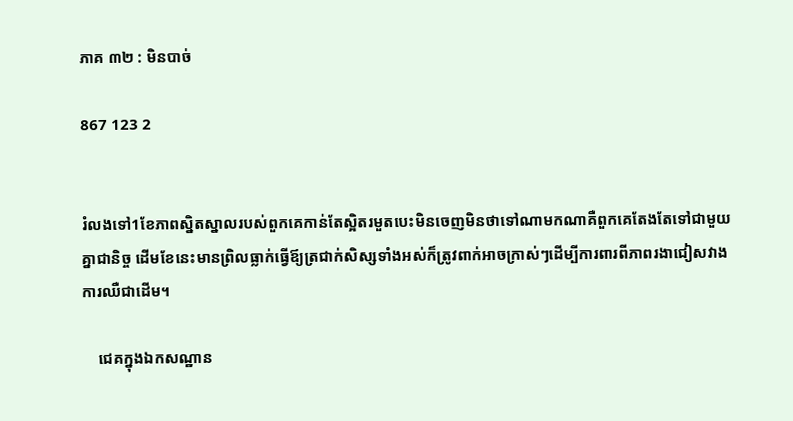ភាគ ៣២ : មិនបាច់

867 123 2


រំលងទៅ1ខែភាពស្និតស្នាលរបស់ពួកគេកាន់តែស្អិតរមួតបេះមិនចេញមិនថាទៅណាមកណាគឺពួកគេតែងតែទៅជាមួយគ្នាជានិច្ច ដើមខែនេះមានព្រិលធ្លាក់ធ្វើឪ្យត្រជាក់សិស្សទាំងអស់ក៏ត្រូវពាក់អាចក្រាស់ៗដើម្បីការពារពីភាពរងាជៀសវាងការឈឺជាដើម។

    ជេគក្នុងឯកសណ្ឋាន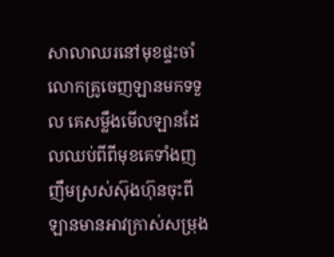សាលាឈរនៅមុខផ្ទះចាំលោកគ្រូចេញឡានមកទទួល គេសម្លឹងមើលឡានដែលឈប់ពីពីមុខគេទាំងញញឹមស្រស់ស៊ុងហ៊ុនចុះពីឡានមានអាវក្រាស់សម្រុង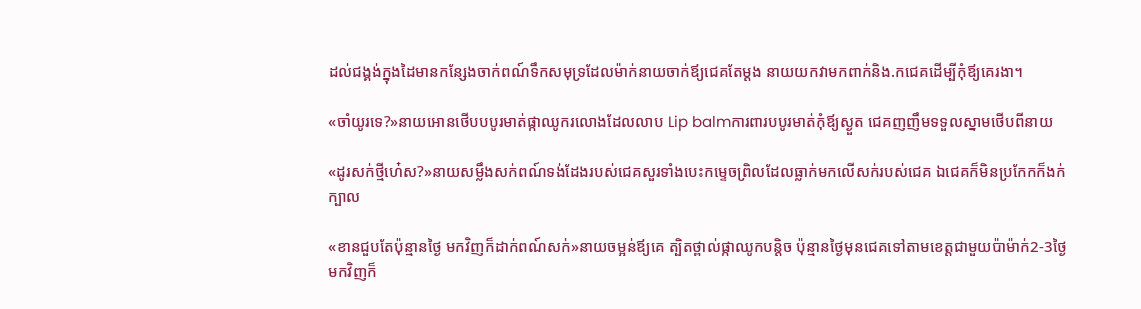ដល់ជង្គង់ក្នុងដៃមានកន្សែងចាក់ពណ៍ទឹកសមុទ្រដែលម៉ាក់នាយចាក់ឪ្យជេគតែម្ដង នាយយកវាមកពាក់និង.កជេគដើម្បីកុំឪ្យគេរងា។

«ចាំយូរទេ?»នាយអោនថើបបបូរមាត់ផ្កាឈូករលោងដែលលាប Lip balmការពារបបូរមាត់កុំឪ្យស្ងួត ជេគញញឹមទទួលស្នាមថើបពីនាយ

«ដូរសក់ថ្មីហេ៎ស?»នាយសម្លឹងសក់ពណ៍ទង់ដែងរបស់ជេគសួរទាំងបេះកម្ទេចព្រិលដែលធ្លាក់មកលើសក់របស់ជេគ ឯជេគក៏មិនប្រកែកក៏ងក់ក្បាល

«ខានជួបតែប៉ុន្មានថ្ងៃ មកវិញក៏ដាក់ពណ៍សក់»នាយចម្អន់ឪ្យគេ ត្បិតថ្ពាល់ផ្កាឈូកបន្ដិច ប៉ុន្មានថ្ងៃមុនជេគទៅតាមខេត្តជាមួយប៉ាម៉ាក់2-3ថ្ងៃ មកវិញក៏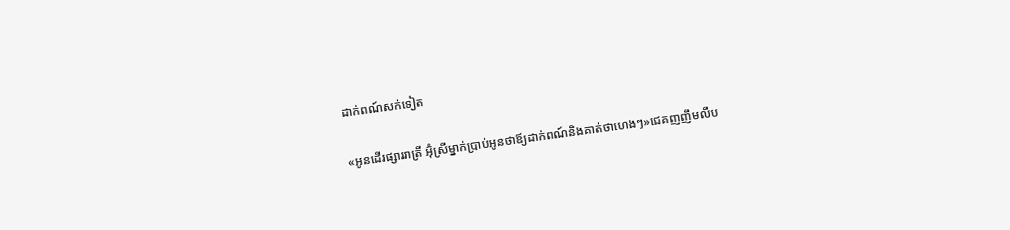ដាក់ពណ៍សក់ទៀត

«អូនដើរផ្សាររាត្រី អ៊ុំស្រីម្នាក់ប្រាប់អូនថាឪ្យដាក់ពណ៍និងគាត់ថាហេងៗ»ជេគញញឹមលឹប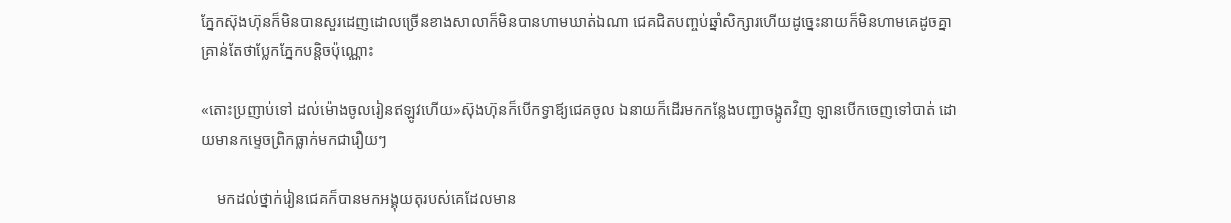ភ្នែកស៊ុងហ៊ុនក៏មិនបានសួរដេញដោលច្រើនខាងសាលាក៏មិនបានហាមឃាត់ឯណា ជេគជិតបញ្ចប់ឆ្នាំសិក្សារហើយដូច្នេះនាយក៏មិនហាមគេដូចគ្នាគ្រាន់តែថាប្លែកភ្នែកបន្ដិចប៉ុណ្ណោះ

«តោះប្រញាប់ទៅ ដល់ម៉ោងចូលរៀនឥឡូវហើយ»ស៊ុងហ៊ុនក៏បើកទ្វាឪ្យជេគចូល ឯនាយក៏ដើរមកកន្លែងបញ្ជាចង្កូតវិញ ឡានបើកចេញទៅបាត់ ដោយមានកម្ទេចព្រិកធ្លាក់មកជារឿយៗ

    មកដល់ថ្នាក់រៀនជេគក៏បានមកអង្គុយតុរបស់គេដែលមាន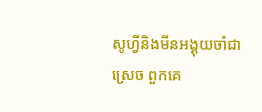សូហ្វីនិងមីនអង្គុយចាំជាស្រេច ពួកគេ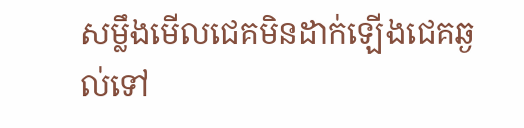សម្លឹងមើលជេគមិនដាក់ឡើងជេគឆ្ងល់ទៅ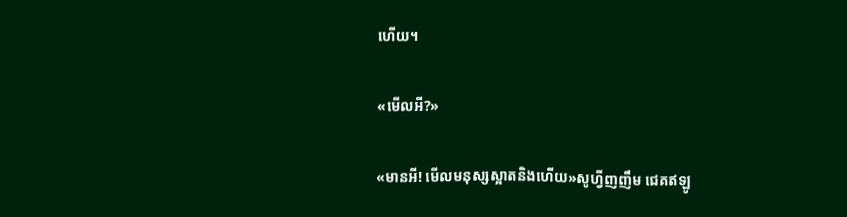ហើយ។

«មើលអី?»

«មានអី! មើលមនុស្សស្អាតនិងហើយ»សូហ្វីញញឹម ជេគឥឡូ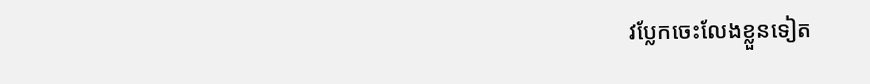វប្លែកចេះលែងខ្លួនទៀត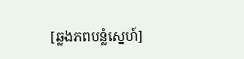[ឆ្លងភពបន្លំស្នេហ៍]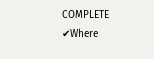COMPLETE ✔Where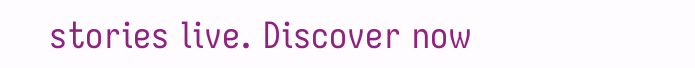stories live. Discover now